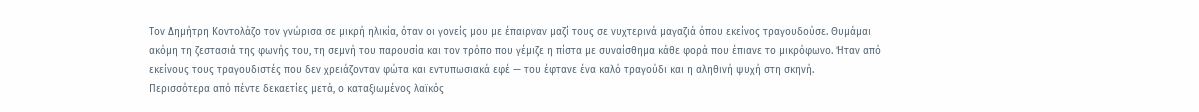Τον Δημήτρη Κοντολάζο τον γνώρισα σε μικρή ηλικία, όταν οι γονείς μου με έπαιρναν μαζί τους σε νυχτερινά μαγαζιά όπου εκείνος τραγουδούσε. Θυμάμαι ακόμη τη ζεστασιά της φωνής του, τη σεμνή του παρουσία και τον τρόπο που γέμιζε η πίστα με συναίσθημα κάθε φορά που έπιανε το μικρόφωνο. Ήταν από εκείνους τους τραγουδιστές που δεν χρειάζονταν φώτα και εντυπωσιακά εφέ — του έφτανε ένα καλό τραγούδι και η αληθινή ψυχή στη σκηνή.
Περισσότερα από πέντε δεκαετίες μετά, ο καταξιωμένος λαϊκός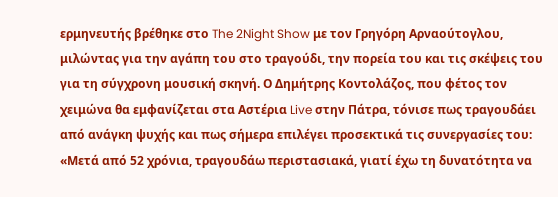ερμηνευτής βρέθηκε στο The 2Night Show με τον Γρηγόρη Αρναούτογλου, μιλώντας για την αγάπη του στο τραγούδι, την πορεία του και τις σκέψεις του για τη σύγχρονη μουσική σκηνή. Ο Δημήτρης Κοντολάζος, που φέτος τον χειμώνα θα εμφανίζεται στα Αστέρια Live στην Πάτρα, τόνισε πως τραγουδάει από ανάγκη ψυχής και πως σήμερα επιλέγει προσεκτικά τις συνεργασίες του: «Μετά από 52 χρόνια, τραγουδάω περιστασιακά, γιατί έχω τη δυνατότητα να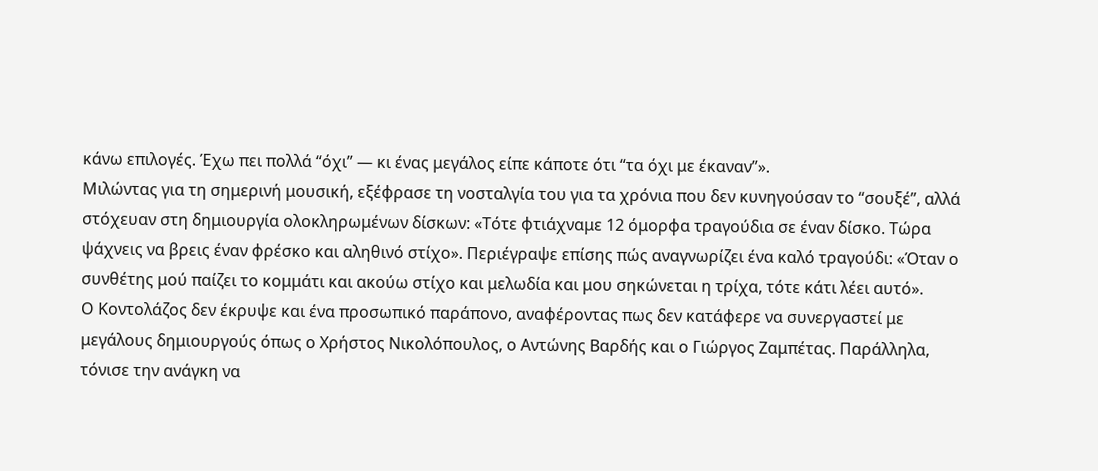κάνω επιλογές. Έχω πει πολλά “όχι” — κι ένας μεγάλος είπε κάποτε ότι “τα όχι με έκαναν”».
Μιλώντας για τη σημερινή μουσική, εξέφρασε τη νοσταλγία του για τα χρόνια που δεν κυνηγούσαν το “σουξέ”, αλλά στόχευαν στη δημιουργία ολοκληρωμένων δίσκων: «Τότε φτιάχναμε 12 όμορφα τραγούδια σε έναν δίσκο. Τώρα ψάχνεις να βρεις έναν φρέσκο και αληθινό στίχο». Περιέγραψε επίσης πώς αναγνωρίζει ένα καλό τραγούδι: «Όταν ο συνθέτης μού παίζει το κομμάτι και ακούω στίχο και μελωδία και μου σηκώνεται η τρίχα, τότε κάτι λέει αυτό».
Ο Κοντολάζος δεν έκρυψε και ένα προσωπικό παράπονο, αναφέροντας πως δεν κατάφερε να συνεργαστεί με μεγάλους δημιουργούς όπως ο Χρήστος Νικολόπουλος, ο Αντώνης Βαρδής και ο Γιώργος Ζαμπέτας. Παράλληλα, τόνισε την ανάγκη να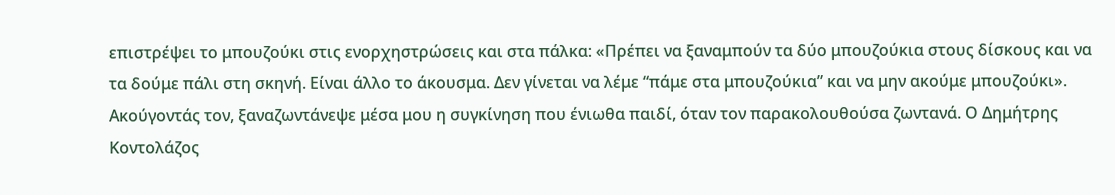επιστρέψει το μπουζούκι στις ενορχηστρώσεις και στα πάλκα: «Πρέπει να ξαναμπούν τα δύο μπουζούκια στους δίσκους και να τα δούμε πάλι στη σκηνή. Είναι άλλο το άκουσμα. Δεν γίνεται να λέμε “πάμε στα μπουζούκια” και να μην ακούμε μπουζούκι».
Ακούγοντάς τον, ξαναζωντάνεψε μέσα μου η συγκίνηση που ένιωθα παιδί, όταν τον παρακολουθούσα ζωντανά. Ο Δημήτρης Κοντολάζος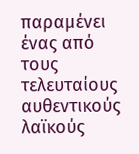παραμένει ένας από τους τελευταίους αυθεντικούς λαϊκούς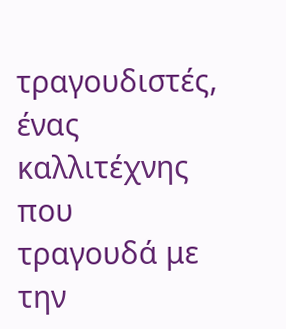τραγουδιστές, ένας καλλιτέχνης που τραγουδά με την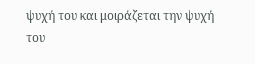ψυχή του και μοιράζεται την ψυχή του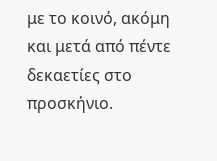με το κοινό, ακόμη και μετά από πέντε δεκαετίες στο προσκήνιο.